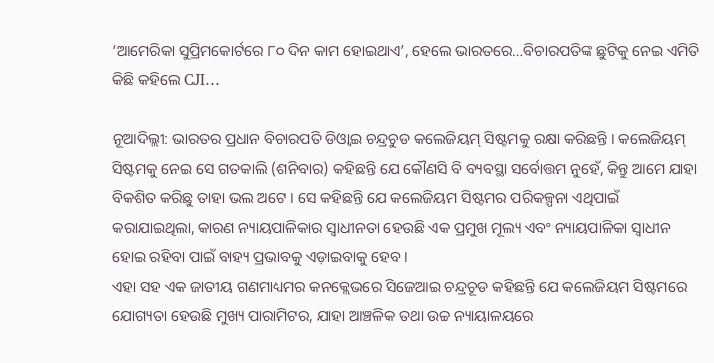‘ଆମେରିକା ସୁପ୍ରିମକୋର୍ଟରେ ୮୦ ଦିନ କାମ ହୋଇଥାଏ’, ହେଲେ ଭାରତରେ…ବିଚାରପତିଙ୍କ ଛୁଟିକୁ ନେଇ ଏମିତି କିଛି କହିଲେ CJI…

ନୂଆଦିଲ୍ଲୀ: ଭାରତର ପ୍ରଧାନ ବିଚାରପତି ଡିଓ୍ବାଇ ଚନ୍ଦ୍ରଚୁଡ କଲେଜିୟମ୍ ସିଷ୍ଟମକୁ ରକ୍ଷା କରିଛନ୍ତି । କଲେଜିୟମ୍ ସିଷ୍ଟମକୁ ନେଇ ସେ ଗତକାଲି (ଶନିବାର) କହିଛନ୍ତି ଯେ କୌଣସି ବି ବ୍ୟବସ୍ଥା ସର୍ବୋତ୍ତମ ନୁହେଁ, କିନ୍ତୁ ଆମେ ଯାହା ବିକଶିତ କରିଛୁ ତାହା ଭଲ ଅଟେ । ସେ କହିଛନ୍ତି ଯେ କଲେଜିୟମ ସିଷ୍ଟମର ପରିକଳ୍ପନା ଏଥିପାଇଁ କରାଯାଇଥିଲା, କାରଣ ନ୍ୟାୟପାଳିକାର ସ୍ବାଧୀନତା ହେଉଛି ଏକ ପ୍ରମୁଖ ମୂଲ୍ୟ ଏବଂ ନ୍ୟାୟପାଳିକା ସ୍ବାଧୀନ ହୋଇ ରହିବା ପାଇଁ ବାହ୍ୟ ପ୍ରଭାବକୁ ଏଡ଼ାଇବାକୁ ହେବ ।
ଏହା ସହ ଏକ ଜାତୀୟ ଗଣମାଧ୍ୟମର କନକ୍ଲେଭରେ ସିଜେଆଇ ଚନ୍ଦ୍ରଚୂଡ କହିଛନ୍ତି ଯେ କଲେଜିୟମ ସିଷ୍ଟମରେ ଯୋଗ୍ୟତା ହେଉଛି ମୁଖ୍ୟ ପାରାମିଟର, ଯାହା ଆଞ୍ଚଳିକ ତଥା ଉଚ୍ଚ ନ୍ୟାୟାଳୟରେ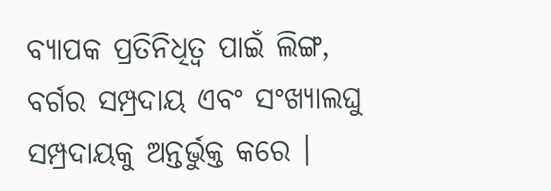ବ୍ୟାପକ ପ୍ରତିନିଧିତ୍ୱ ପାଇଁ ଲିଙ୍ଗ, ବର୍ଗର ସମ୍ପ୍ରଦାୟ ଏବଂ ସଂଖ୍ୟାଲଘୁ ସମ୍ପ୍ରଦାୟକୁ ଅନ୍ତର୍ଭୁକ୍ତ କରେ ।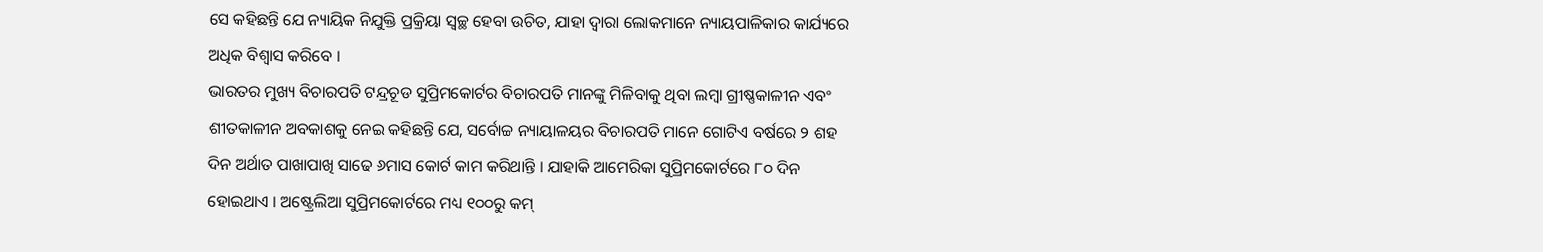ସେ କହିଛନ୍ତି ଯେ ନ୍ୟାୟିକ ନିଯୁକ୍ତି ପ୍ରକ୍ରିୟା ସ୍ୱଚ୍ଛ ହେବା ଉଚିତ, ଯାହା ଦ୍ବାରା ଲୋକମାନେ ନ୍ୟାୟପାଳିକାର କାର୍ଯ୍ୟରେ ଅଧିକ ବିଶ୍ୱାସ କରିବେ ।
ଭାରତର ମୁଖ୍ୟ ବିଚାରପତି ଟନ୍ଦ୍ରଚୂଡ ସୁପ୍ରିମକୋର୍ଟର ବିଚାରପତି ମାନଙ୍କୁ ମିଳିବାକୁ ଥିବା ଲମ୍ବା ଗ୍ରୀଷ୍ଣକାଳୀନ ଏବଂ ଶୀତକାଳୀନ ଅବକାଶକୁ ନେଇ କହିଛନ୍ତି ଯେ, ସର୍ବୋଚ୍ଚ ନ୍ୟାୟାଳୟର ବିଚାରପତି ମାନେ ଗୋଟିଏ ବର୍ଷରେ ୨ ଶହ ଦିନ ଅର୍ଥାତ ପାଖାପାଖି ସାଢେ ୬ମାସ କୋର୍ଟ କାମ କରିଥାନ୍ତି । ଯାହାକି ଆମେରିକା ସୁପ୍ରିମକୋର୍ଟରେ ୮୦ ଦିନ ହୋଇଥାଏ । ଅଷ୍ଟ୍ରେଲିଆ ସୁପ୍ରିମକୋର୍ଟରେ ମଧ୍ୟ ୧୦୦ରୁ କମ୍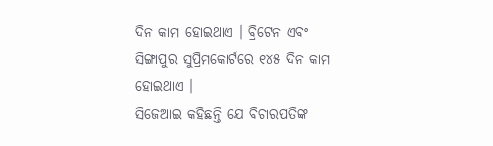ଦିନ କାମ ହୋଇଥାଏ । ବ୍ରିଟେନ ଏବଂ ସିଙ୍ଗାପୁର ସୁପ୍ରିମକୋର୍ଟରେ ୧୪୫ ଦିନ କାମ ହୋଇଥାଏ ।
ସିଜେଆଇ କହିଛନ୍ତି ଯେ ବିଚାରପତିଙ୍କ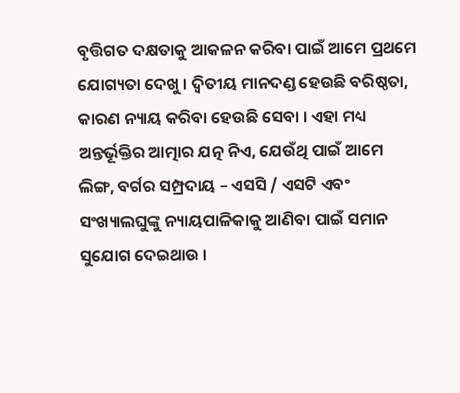ବୃତ୍ତିଗତ ଦକ୍ଷତାକୁ ଆକଳନ କରିବା ପାଇଁ ଆମେ ପ୍ରଥମେ ଯୋଗ୍ୟତା ଦେଖୁ । ଦ୍ୱିତୀୟ ମାନଦଣ୍ଡ ହେଉଛି ବରିଷ୍ଠତା, କାରଣ ନ୍ୟାୟ କରିବା ହେଉଛି ସେବା । ଏହା ମଧ୍ୟ ଅନ୍ତର୍ଭୂକ୍ତିର ଆତ୍ମାର ଯତ୍ନ ନିଏ, ଯେଉଁଥି ପାଇଁ ଆମେ ଲିଙ୍ଗ, ବର୍ଗର ସମ୍ପ୍ରଦାୟ – ଏସସି / ଏସଟି ଏବଂ ସଂଖ୍ୟାଲଘୁଙ୍କୁ ନ୍ୟାୟପାଳିକାକୁ ଆଣିବା ପାଇଁ ସମାନ ସୁଯୋଗ ଦେଇଥାଉ ।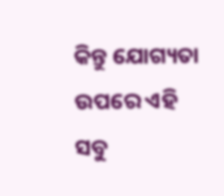କିନ୍ତୁ ଯୋଗ୍ୟତା ଉପରେ ଏହି ସବୁ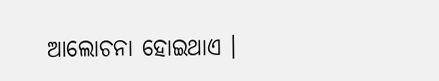ଆଲୋଚନା ହୋଇଥାଏ ।